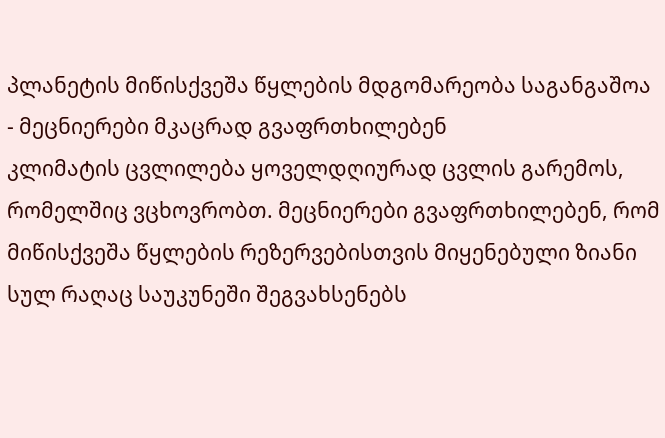პლანეტის მიწისქვეშა წყლების მდგომარეობა საგანგაშოა - მეცნიერები მკაცრად გვაფრთხილებენ
კლიმატის ცვლილება ყოველდღიურად ცვლის გარემოს, რომელშიც ვცხოვრობთ. მეცნიერები გვაფრთხილებენ, რომ მიწისქვეშა წყლების რეზერვებისთვის მიყენებული ზიანი სულ რაღაც საუკუნეში შეგვახსენებს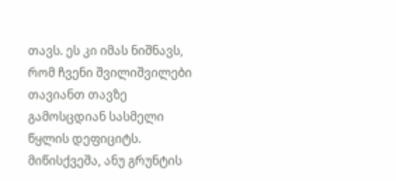თავს. ეს კი იმას ნიშნავს, რომ ჩვენი შვილიშვილები თავიანთ თავზე გამოსცდიან სასმელი წყლის დეფიციტს.
მიწისქვეშა, ანუ გრუნტის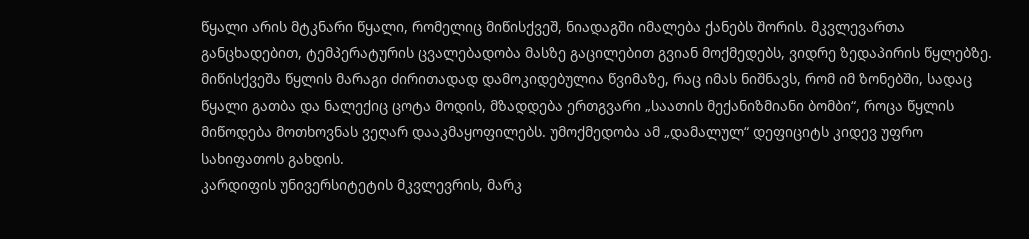წყალი არის მტკნარი წყალი, რომელიც მიწისქვეშ, ნიადაგში იმალება ქანებს შორის. მკვლევართა განცხადებით, ტემპერატურის ცვალებადობა მასზე გაცილებით გვიან მოქმედებს, ვიდრე ზედაპირის წყლებზე.
მიწისქვეშა წყლის მარაგი ძირითადად დამოკიდებულია წვიმაზე, რაც იმას ნიშნავს, რომ იმ ზონებში, სადაც წყალი გათბა და ნალექიც ცოტა მოდის, მზადდება ერთგვარი „საათის მექანიზმიანი ბომბი“, როცა წყლის მიწოდება მოთხოვნას ვეღარ დააკმაყოფილებს. უმოქმედობა ამ „დამალულ“ დეფიციტს კიდევ უფრო სახიფათოს გახდის.
კარდიფის უნივერსიტეტის მკვლევრის, მარკ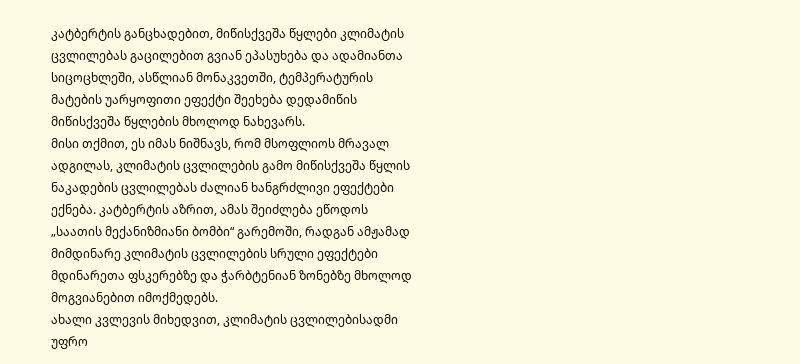კატბერტის განცხადებით, მიწისქვეშა წყლები კლიმატის ცვლილებას გაცილებით გვიან ეპასუხება და ადამიანთა სიცოცხლეში, ასწლიან მონაკვეთში, ტემპერატურის მატების უარყოფითი ეფექტი შეეხება დედამიწის მიწისქვეშა წყლების მხოლოდ ნახევარს.
მისი თქმით, ეს იმას ნიშნავს, რომ მსოფლიოს მრავალ ადგილას, კლიმატის ცვლილების გამო მიწისქვეშა წყლის ნაკადების ცვლილებას ძალიან ხანგრძლივი ეფექტები ექნება. კატბერტის აზრით, ამას შეიძლება ეწოდოს „საათის მექანიზმიანი ბომბი“ გარემოში, რადგან ამჟამად მიმდინარე კლიმატის ცვლილების სრული ეფექტები მდინარეთა ფსკერებზე და ჭარბტენიან ზონებზე მხოლოდ მოგვიანებით იმოქმედებს.
ახალი კვლევის მიხედვით, კლიმატის ცვლილებისადმი უფრო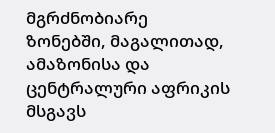მგრძნობიარე ზონებში, მაგალითად, ამაზონისა და ცენტრალური აფრიკის მსგავს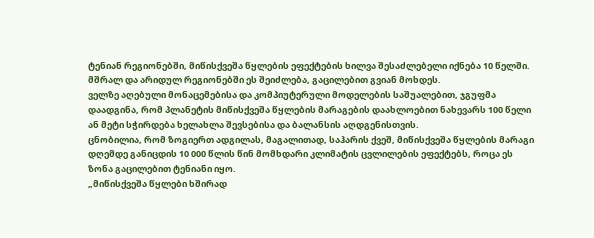ტენიან რეგიონებში, მიწისქვეშა წყლების ეფექტების ხილვა შესაძლებელი იქნება 10 წელში. მშრალ და არიდულ რეგიონებში ეს შეიძლება, გაცილებით გვიან მოხდეს.
ველზე აღებული მონაცემებისა და კომპიუტერული მოდელების საშუალებით, ჯგუფმა დაადგინა, რომ პლანეტის მიწისქვეშა წყლების მარაგების დაახლოებით ნახევარს 100 წელი ან მეტი სჭირდება ხელახლა შევსებისა და ბალანსის აღდგენისთვის.
ცნობილია, რომ ზოგიერთ ადგილას, მაგალითად, საჰარის ქვეშ, მიწისქვეშა წყლების მარაგი დღემდე განიცდის 10 000 წლის წინ მომხდარი კლიმატის ცვლილების ეფექტებს, როცა ეს ზონა გაცილებით ტენიანი იყო.
„მიწისქვეშა წყლები ხშირად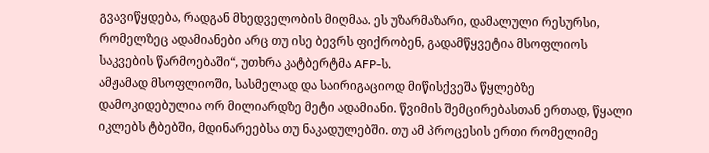გვავიწყდება, რადგან მხედველობის მიღმაა. ეს უზარმაზარი, დამალული რესურსი, რომელზეც ადამიანები არც თუ ისე ბევრს ფიქრობენ, გადამწყვეტია მსოფლიოს საკვების წარმოებაში“, უთხრა კატბერტმა AFP-ს.
ამჟამად მსოფლიოში, სასმელად და საირიგაციოდ მიწისქვეშა წყლებზე დამოკიდებულია ორ მილიარდზე მეტი ადამიანი. წვიმის შემცირებასთან ერთად, წყალი იკლებს ტბებში, მდინარეებსა თუ ნაკადულებში. თუ ამ პროცესის ერთი რომელიმე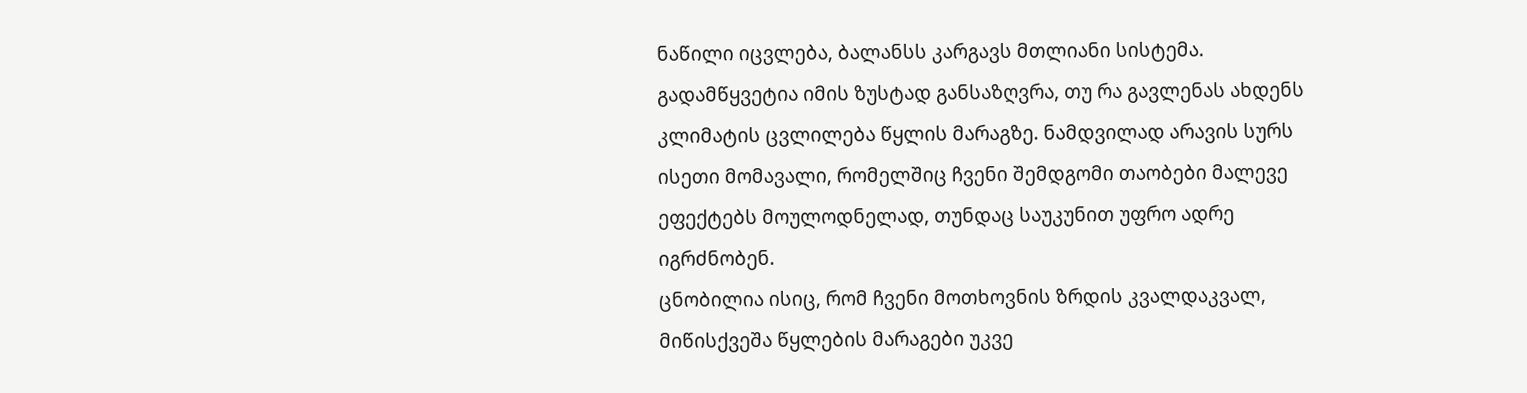ნაწილი იცვლება, ბალანსს კარგავს მთლიანი სისტემა.
გადამწყვეტია იმის ზუსტად განსაზღვრა, თუ რა გავლენას ახდენს კლიმატის ცვლილება წყლის მარაგზე. ნამდვილად არავის სურს ისეთი მომავალი, რომელშიც ჩვენი შემდგომი თაობები მალევე ეფექტებს მოულოდნელად, თუნდაც საუკუნით უფრო ადრე იგრძნობენ.
ცნობილია ისიც, რომ ჩვენი მოთხოვნის ზრდის კვალდაკვალ, მიწისქვეშა წყლების მარაგები უკვე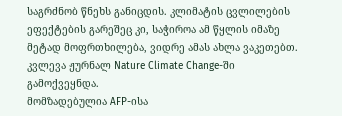საგრძნობ წნეხს განიცდის. კლიმატის ცვლილების ეფექტების გარეშეც კი, საჭიროა ამ წყლის იმაზე მეტად მოფრთხილება, ვიდრე ამას ახლა ვაკეთებთ.
კვლევა ჟურნალ Nature Climate Change-ში გამოქვეყნდა.
მომზადებულია AFP-ისა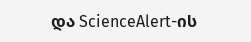და ScienceAlert-ის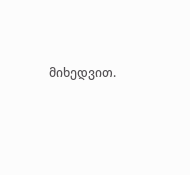მიხედვით.